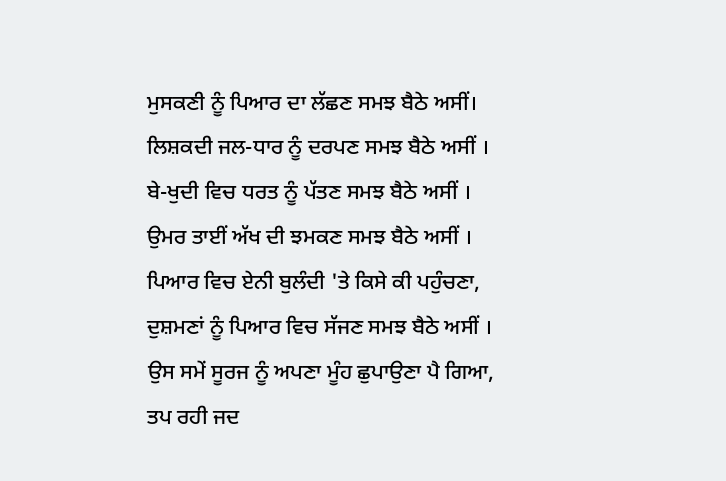ਮੁਸਕਣੀ ਨੂੰ ਪਿਆਰ ਦਾ ਲੱਛਣ ਸਮਝ ਬੈਠੇ ਅਸੀਂ।
ਲਿਸ਼ਕਦੀ ਜਲ-ਧਾਰ ਨੂੰ ਦਰਪਣ ਸਮਝ ਬੈਠੇ ਅਸੀਂ ।
ਬੇ-ਖੁਦੀ ਵਿਚ ਧਰਤ ਨੂੰ ਪੱਤਣ ਸਮਝ ਬੈਠੇ ਅਸੀਂ ।
ਉਮਰ ਤਾਈਂ ਅੱਖ ਦੀ ਝਮਕਣ ਸਮਝ ਬੈਠੇ ਅਸੀਂ ।
ਪਿਆਰ ਵਿਚ ਏਨੀ ਬੁਲੰਦੀ 'ਤੇ ਕਿਸੇ ਕੀ ਪਹੁੰਚਣਾ,
ਦੁਸ਼ਮਣਾਂ ਨੂੰ ਪਿਆਰ ਵਿਚ ਸੱਜਣ ਸਮਝ ਬੈਠੇ ਅਸੀਂ ।
ਉਸ ਸਮੇਂ ਸੂਰਜ ਨੂੰ ਅਪਣਾ ਮੂੰਹ ਛੁਪਾਉਣਾ ਪੈ ਗਿਆ,
ਤਪ ਰਹੀ ਜਦ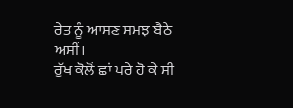ਰੇਤ ਨੂੰ ਆਸਣ ਸਮਝ ਬੈਠੇ ਅਸੀਂ।
ਰੁੱਖ ਕੋਲੋਂ ਛਾਂ ਪਰੇ ਹੋ ਕੇ ਸੀ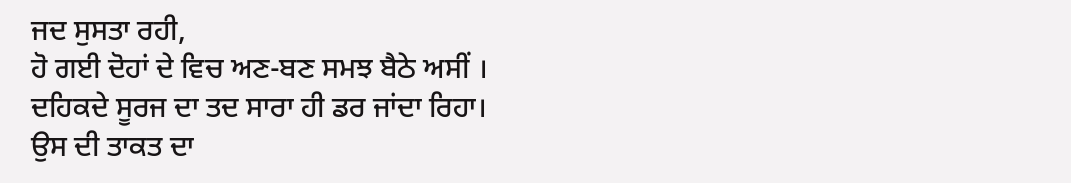ਜਦ ਸੁਸਤਾ ਰਹੀ,
ਹੋ ਗਈ ਦੋਹਾਂ ਦੇ ਵਿਚ ਅਣ-ਬਣ ਸਮਝ ਬੈਠੇ ਅਸੀਂ ।
ਦਹਿਕਦੇ ਸੂਰਜ ਦਾ ਤਦ ਸਾਰਾ ਹੀ ਡਰ ਜਾਂਦਾ ਰਿਹਾ।
ਉਸ ਦੀ ਤਾਕਤ ਦਾ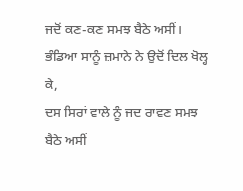ਜਦੋਂ ਕਣ-ਕਣ ਸਮਝ ਬੈਠੇ ਅਸੀਂ।
ਭੰਡਿਆ ਸਾਨੂੰ ਜ਼ਮਾਨੇ ਨੇ ਉਦੋਂ ਦਿਲ ਖੋਲ੍ਹ ਕੇ,
ਦਸ ਸਿਰਾਂ ਵਾਲੇ ਨੂੰ ਜਦ ਰਾਵਣ ਸਮਝ ਬੈਠੇ ਅਸੀਂ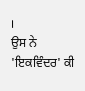।
ਉਸ ਨੇ 'ਇਕਵਿੰਦਰ' ਕੀ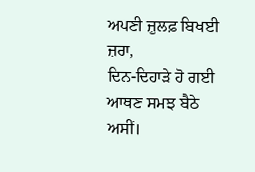ਅਪਣੀ ਜ਼ੁਲਫ਼ ਬਿਖਈ ਜ਼ਰਾ,
ਦਿਨ-ਦਿਹਾੜੇ ਹੋ ਗਈ ਆਥਣ ਸਮਝ ਬੈਠੇ ਅਸੀਂ।